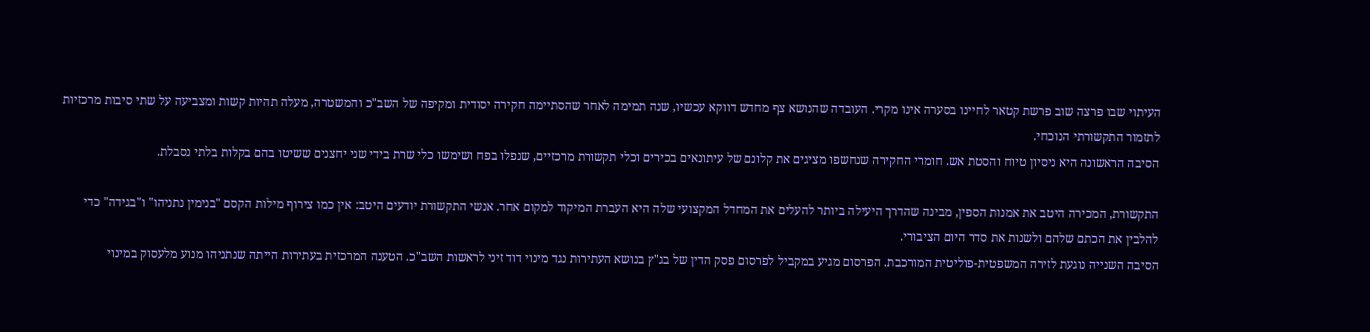העיתוי שבו פרצה שוב פרשת קטאר לחיינו בסערה אינו מקרי. העובדה שהנושא צף מחדש דווקא עכשיו, שנה תמימה לאחר שהסתיימה חקירה יסודית ומקיפה של השב"כ והמשטרה, מעלה תהיות קשות ומצביעה על שתי סיבות מרכזיות לתזמור התקשורתי הנוכחי.
הסיבה הראשונה היא ניסיון טיוח והסטת אש. חומרי החקירה שנחשפו מציגים את קלונם של עיתונאים בכירים וכלי תקשורת מרכזיים, שנפלו בפח ושימשו כלי שרת בידי שני יחצנים ששיטו בהם בקלות בלתי נסבלת.

התקשורת, המכירה היטב את אמנות הספין, מבינה שהדרך היעילה ביותר להעלים את המחדל המקצועי שלה היא העברת המיקוד למקום אחר. אנשי התקשורת יודעים היטב: אין כמו צירוף מילות הקסם "בנימין נתניהו" ו"בגידה" כדי להלבין את הכתם שלהם ולשנות את סדר היום הציבורי.
הסיבה השנייה נוגעת לזירה המשפטית-פוליטית המורכבת. הפרסום מגיע במקביל לפרסום פסק הדין של בג"ץ בנושא העתירות נגד מינוי דוד זיני לראשות השב"כ. הטענה המרכזית בעתירות הייתה שנתניהו מנוע מלעסוק במינוי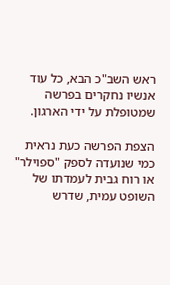ראש השב"כ הבא, כל עוד אנשיו נחקרים בפרשה שמטופלת על ידי הארגון.

הצפת הפרשה כעת נראית כמי שנועדה לספק "ספוילר" או רוח גבית לעמדתו של השופט עמית, שדרש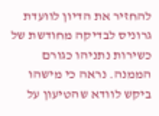להחזיר את הדיון לוועדת גרוניס לבדיקה מחודשת של כשירות נתניהו כגורם הממנה. נראה כי מישהו ביקש לוודא שהטיעון על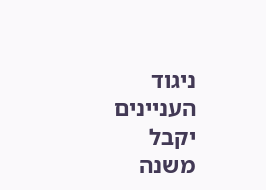ניגוד העניינים יקבל משנה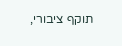תוקף ציבורי,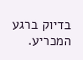בדיוק ברגע המכריע.